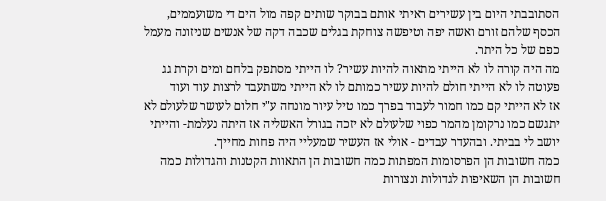הסתובבתי היום בין עשירים ראיתי אותם בבוקר שותים קפה מול הים די משועממים, הכסף שלהם זורם ואשה יפה וטיפשה צוחקת בגלים שכבה דקה של אנשים שניזונה מעמל כפם של כל היתר.
מה היה קורה לו לא הייתי מתאוה להיות עשיר? לו הייתי מסתפק בלחם ומים וקרת גג פעוטה לו לא הייתי חולם להיות עשיר כמותם לו לא הייתי משתעבד לרצות עוד ועוד
אז לא הייתי קם כמו חמור לעבוד בפרך כמו טיל עיור מונחה ע"י חלום לעושר שלעולם לא יתגשם כמו נרקומן מהמר כפוי שלעולם לא יזכה בגורל האשליה אז היתה נעלמת- והייתי יושב לי בביתי. ובהעדר עבדים - אולי אז העשיר שמעליי היה פחות מחייך.
כמה חשובות הן הפרסומות המפתות כמה חשובות הן התאוות הקטנות והגדולות כמה חשובות הן השאיפות לגדולות ונצורות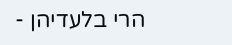הרי בלעדיהן -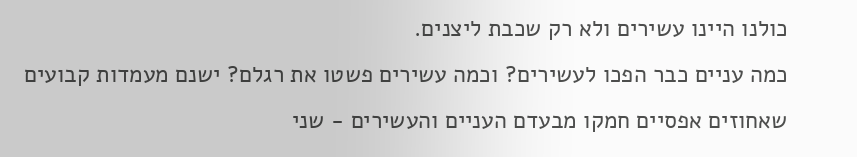כולנו היינו עשירים ולא רק שכבת ליצנים.
כמה עניים כבר הפכו לעשירים? וכמה עשירים פשטו את רגלם? ישנם מעמדות קבועים שאחוזים אפסיים חמקו מבעדם העניים והעשירים - שני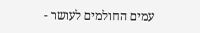עמים החולמים לעושר -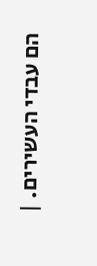הם עבדי העשירים. |